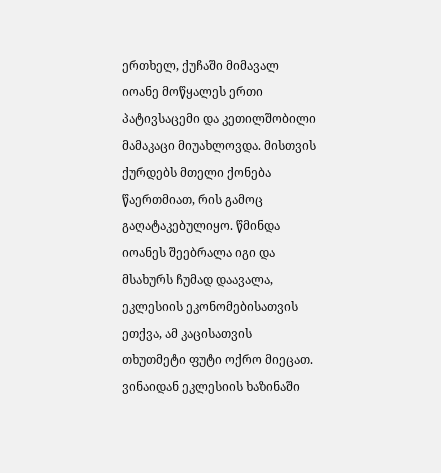ერთხელ, ქუჩაში მიმავალ იოანე მოწყალეს ერთი პატივსაცემი და კეთილშობილი მამაკაცი მიუახლოვდა. მისთვის ქურდებს მთელი ქონება წაერთმიათ, რის გამოც გაღატაკებულიყო. წმინდა იოანეს შეებრალა იგი და მსახურს ჩუმად დაავალა, ეკლესიის ეკონომებისათვის ეთქვა, ამ კაცისათვის თხუთმეტი ფუტი ოქრო მიეცათ. ვინაიდან ეკლესიის ხაზინაში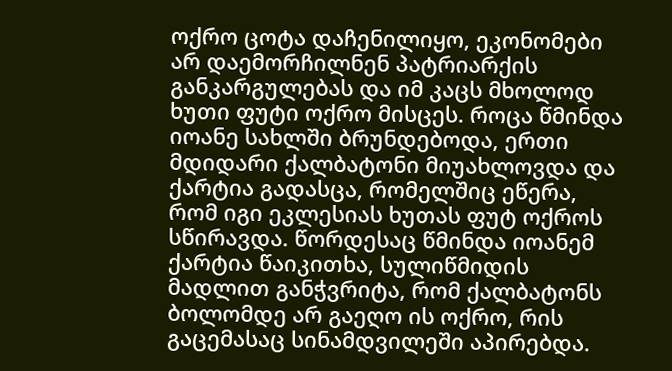ოქრო ცოტა დაჩენილიყო, ეკონომები არ დაემორჩილნენ პატრიარქის განკარგულებას და იმ კაცს მხოლოდ ხუთი ფუტი ოქრო მისცეს. როცა წმინდა იოანე სახლში ბრუნდებოდა, ერთი მდიდარი ქალბატონი მიუახლოვდა და ქარტია გადასცა, რომელშიც ეწერა, რომ იგი ეკლესიას ხუთას ფუტ ოქროს სწირავდა. წორდესაც წმინდა იოანემ ქარტია წაიკითხა, სულიწმიდის მადლით განჭვრიტა, რომ ქალბატონს ბოლომდე არ გაეღო ის ოქრო, რის გაცემასაც სინამდვილეში აპირებდა.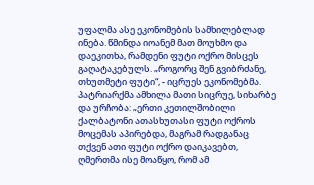უფალმა ასე ეკონომების სამხილებლად ინება. წმინდა იოანემ მათ მოუხმო და დაეკითხა, რამდენი ფუტი ოქრო მისცეს გაღატაკებულს. „როგორც შენ გვიბრძანე, თხუთმეტი ფუტი“, - იცრუეს ეკონომებმა. პატრიარქმა ამხილა მათი სიცრუე, სიხარბე და ურჩობა: „ერთი კეთილშობილი ქალბატონი ათასხუთასი ფუტი ოქროს მოცემას აპირებდა, მაგრამ რადგანაც თქვენ ათი ფუტი ოქრო დაიკავებთ, ღმერთმა ისე მოაწყო, რომ ამ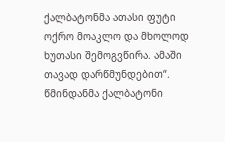ქალბატონმა ათასი ფუტი ოქრო მოაკლო და მხოლოდ ხუთასი შემოგვწირა. ამაში თავად დარწმუნდებით“.
წმინდანმა ქალბატონი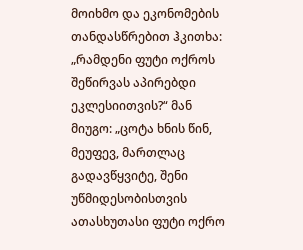მოიხმო და ეკონომების თანდასწრებით ჰკითხა: „რამდენი ფუტი ოქროს შეწირვას აპირებდი ეკლესიითვის?“ მან მიუგო: „ცოტა ხნის წინ, მეუფევ, მართლაც გადავწყვიტე, შენი უწმიდესობისთვის ათასხუთასი ფუტი ოქრო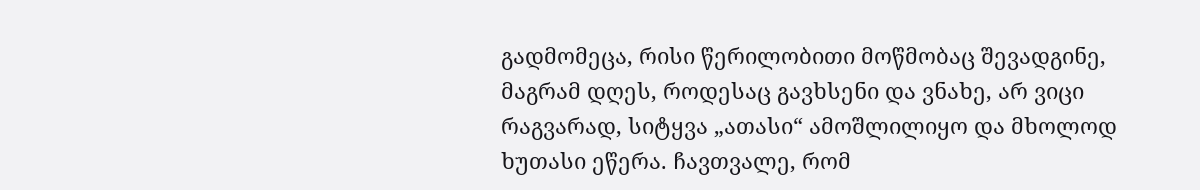გადმომეცა, რისი წერილობითი მოწმობაც შევადგინე, მაგრამ დღეს, როდესაც გავხსენი და ვნახე, არ ვიცი რაგვარად, სიტყვა „ათასი“ ამოშლილიყო და მხოლოდ ხუთასი ეწერა. ჩავთვალე, რომ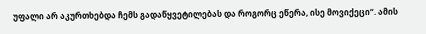უფალი არ აკურთხებდა ჩემს გადაწყვეტილებას და როგორც ეწერა, ისე მოვიქეცი“. ამის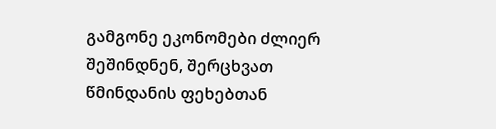გამგონე ეკონომები ძლიერ შეშინდნენ, შერცხვათ წმინდანის ფეხებთან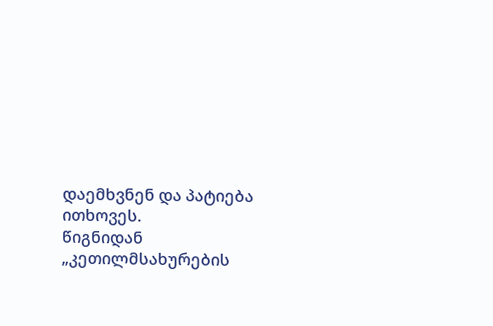დაემხვნენ და პატიება ითხოვეს.
წიგნიდან
„კეთილმსახურების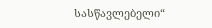სასწავლებელი“